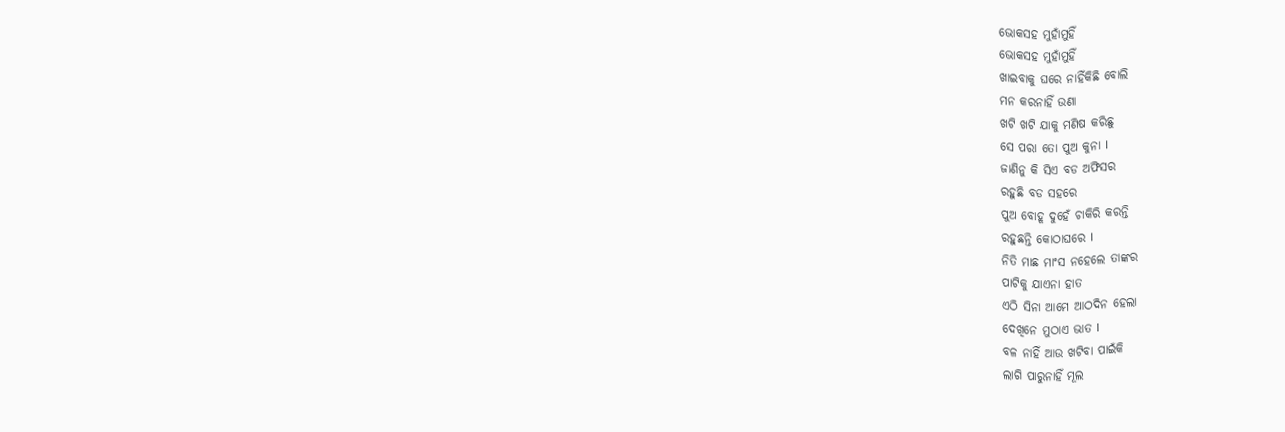ଭୋକସହ ମୁହାଁମୁହିଁ
ଭୋକସହ ମୁହାଁମୁହିଁ
ଖାଇବାକୁ ଘରେ ନାହିଁକିଛି ବୋଲି
ମନ କରନାହିଁ ଉଣା
ଖଟି ଖଟି ଯାକୁ ମଣିଷ କରିଛୁ
ସେ ପରା ତୋ ପୁଅ କୁନା I
ଜାଣିନୁ କି ସିଏ ବଡ ଅଫିସର
ରହୁଛି ବଡ ସହରେ
ପୁଅ ବୋହୂ ଦୁହେଁ ଚାକିରି କରନ୍ତି
ରହୁଛନ୍ତି କୋଠାଘରେ I
ନିତି ମାଛ ମାଂସ ନହେଲେ ତାଙ୍କର
ପାଟିକୁ ଯାଏନା ହାତ
ଏଠି ସିନା ଆମେ ଆଠଦିନ ହେଲା
ଦେଖିନେ ମୁଠାଏ ଭାତ I
ବଳ ନାହିଁ ଆଉ ଖଟିବା ପାଇଁକି
ଲାଗି ପାରୁନାହିଁ ମୂଲ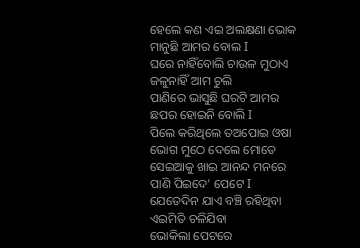ହେଲେ କଣ ଏଇ ଅଲକ୍ଷଣା ଭୋକ
ମାନୁଛି ଆମର ବୋଲ I
ଘରେ ନାହିଁବୋଲି ଚାଉଳ ମୁଠାଏ
ଜଳୁନାହିଁ ଆମ ଚୁଲି
ପାଣିରେ ଭାସୁଛି ଘରଟି ଆମର
ଛପର ହୋଇନି ବୋଲି I
ପିଲେ କରିଥିଲେ ତଅପୋଇ ଓଷା
ଭୋଗ ମୁଠେ ଦେଲେ ମୋତେ
ସେଇଆକୁ ଖାଇ ଆନନ୍ଦ ମନରେ
ପାଣି ପିଇଦେ' ପେଟେ I
ଯେତେଦିନ ଯାଏ ବଞ୍ଚି ରହିଥିବା
ଏଇମିତି ଚଳିଯିବା
ଭୋକିଲା ପେଟରେ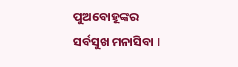ପୁଅବୋହୂଙ୍କର
ସର୍ବସୁଖ ମନାସିବା I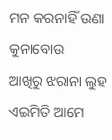ମନ କରନାହିଁ ଉଣା କୁନାବୋଉ
ଆଖିରୁ ଝରାନା ଲୁହ
ଏଇମିତି ଆମେ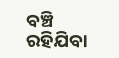ବଞ୍ଚି ରହିଯିବା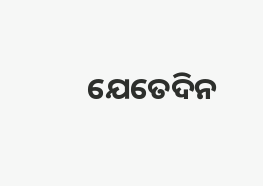ଯେତେଦିନ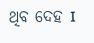ଥିବ ଦେହ I